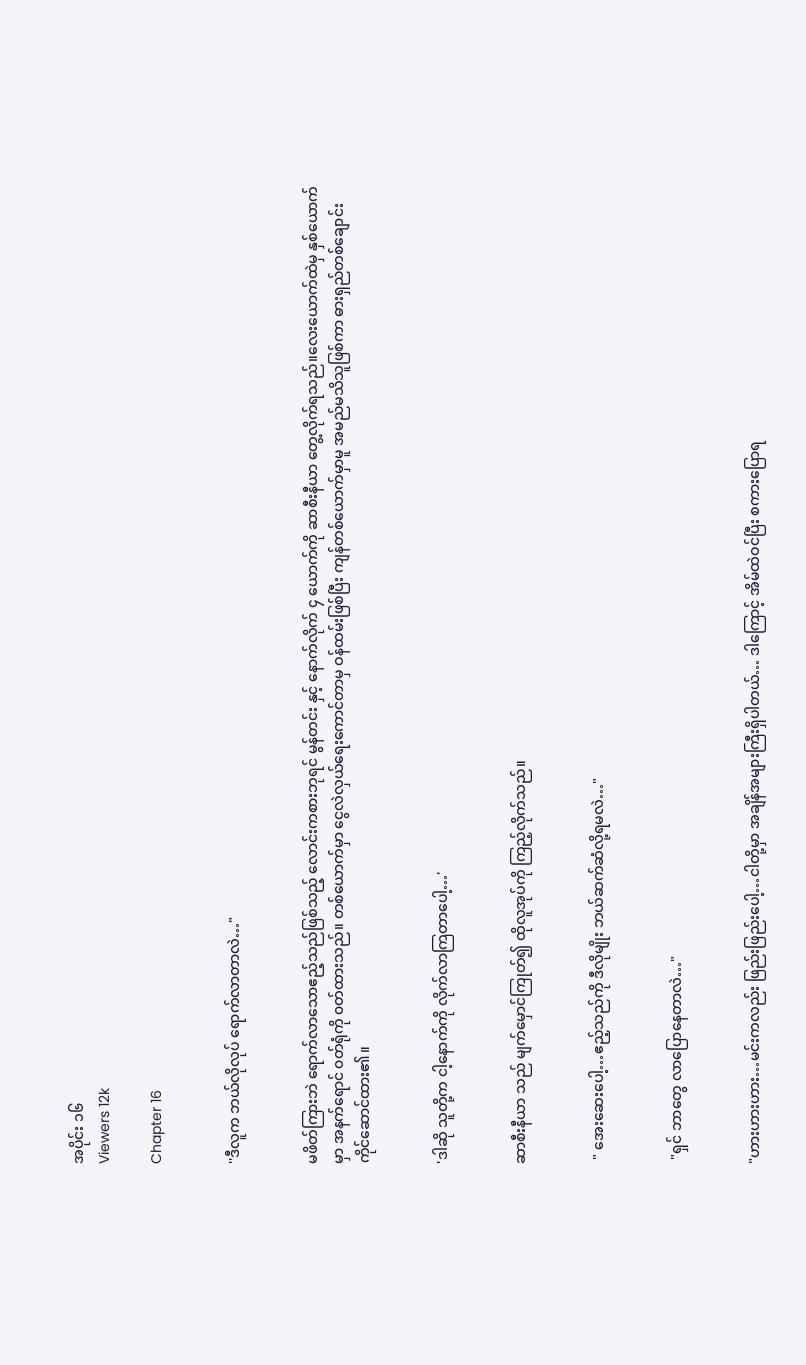အပိုင်း ၁၆
Viewers 12k

Chapter 16


''ဒီလူက ဘယ်လိုလုပ် ရောက်လာတာလဲ…"


မဖိတ်ကြားဘဲ ရောက်လာသောဧည့်သည်ဖြစ်‌သည့် လောင်းကစားဘုရင် မွန်တင်း နှင့် နောက်လိုက် ၄ ယောက်ကို ဆာစီးနီယာ တွေ့လိုက်ရသည်။လေးယောက်ထဲမှ နှစ်ယောက်မှာ အနက်ရောင် ၀တ်ရုံကို ၀တ်ထားသည်။ တစ်ယောက်မှာ ငွေလဲလှယ်ရေးကောင်တာမှ ဝန်ထမ်းဖြစ်ပြီး ကျန်တစ်ယောက်မှာမူ အမည်မသိသူဖြစ်ကာ ဓားရှည်တစ်ချောင်း ကိုင်ဆောင်ထား၏။


'ဒါဆို သူတို့က ငါ့နောက်ကို လိုက်လာကြတာပေါ့…'


ဆာစီးနီယာ သည် မျက်မှောင်ကြုတ်၍ ထိုလူအုပ်ကို ကြည့်လိုက်သည်။


 " အေးဆေးပေါ့…ဧည့်သည်ကို ဒီလိုမျိုး ဘယ်ဆက်ဆံလို့ရမလဲ…"


 "ရှင် ဘာတွေ လာပြောနေတာလဲ…"


"ဟားဟားဟား…မင်းကလည်း ‌ဖြည်းဖြည်းပေါ့…ငါတို့မှာ အချိန်အများကြီးရှိပါတယ်… ဒါကြောင့် အိမ်ထဲဝင်ပြီး စကားပြောရ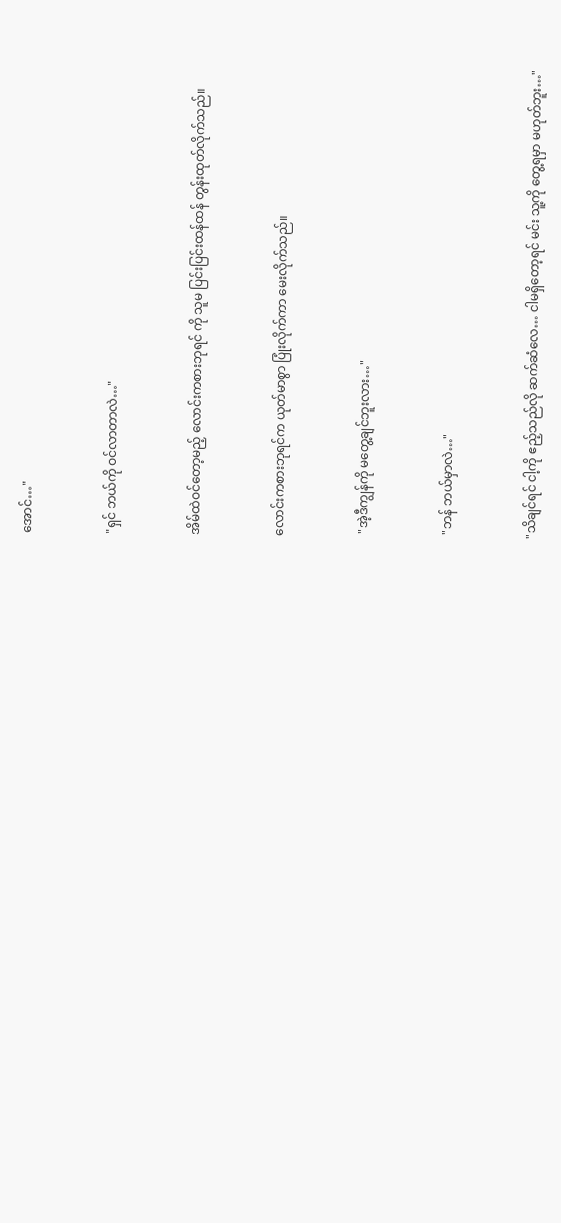အောင်…"


"ရှင် ဘယ်ကို ဝင်လာတာလဲ…"


အိမ်ထဲဝင်တော့မည့် လောင်းကစားဘုရင် ကို သူမ ပြင်းပြင်းထန်ထန် တွန်းထုတ်လိုက်သည်။


လောင်းကစားဘုရင်က ယုတ်မာစွာ ပြုံးလိုက်ကာ မေးလိုက်သည်။


 "အဲ့ဒီကျွန်ကို မတွေ့ချင်ဘူးလား…"


 "ဘန် ဘယ်မှာလဲ…"


"သိချင်ရင် ငါ့ကို ဧည့်သည်လို ဆက်ဆံလေ… ငါမရှိတော့ရင် မင်း သူ့ကို တွေ့ရမှာ မဟုတ်ဘူး…"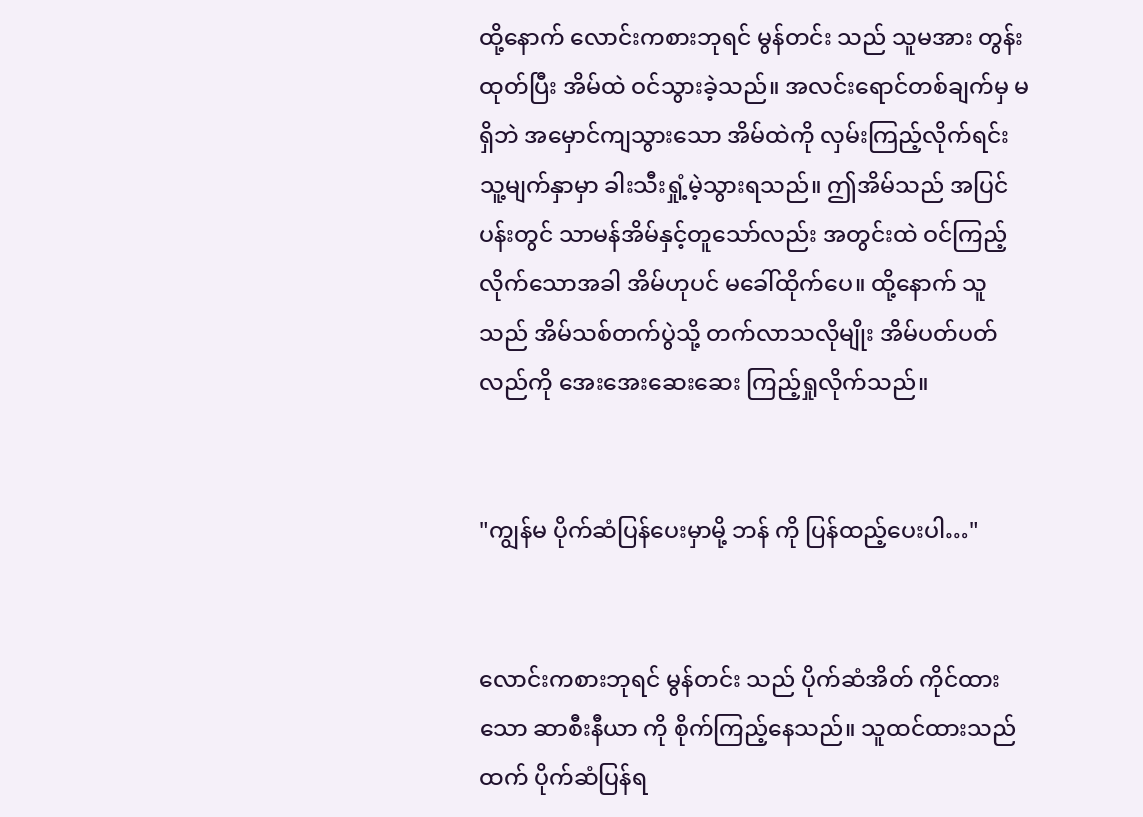ထို့နောက် လောင်းကစားဘုရင် မွန်တင်း သည် သူမအား တွန်းထုတ်ပြီး အိမ်ထဲ ဝင်သွားခဲ့သည်။ အလင်းရောင်တစ်ချက်မှ မရှိဘဲ အမှောင်ကျသွားသော အိမ်ထဲကို လှမ်းကြည့်လိုက်ရင်း သူ့မျက်နှာမှာ ခါးသီးရှုံ့မဲ့သွားရသည်။ ဤအိမ်သည် အပြင်ပန်းတွင် သာမန်အိမ်နှင့်တူသော်လည်း အတွင်းထဲ ဝင်ကြည့်လိုက်သောအခါ အိမ်ဟုပင် မခေါ်ထိုက်ပေ။ ထို့နောက် သူသည် အိမ်သစ်တက်ပွဲသို့ တက်လာသလိုမျိုး အိမ်ပတ်ပတ်လည်ကို အေးအေးဆေးဆေး ကြည့်ရှုလိုက်သည်။


"ကျွန်မ ပိုက်ဆံပြန်ပေးမှာမို့ ဘန် ကို ပြန်ထည့်ပေးပါ…"


လောင်းကစားဘုရင် မွန်တင်း သည် ပိုက်ဆံအိတ် ကိုင်ထားသော ဆာစီးနီယာ ကို စိုက်ကြည့်နေသည်။ သူထင်ထားသည်ထက် ပိုက်ဆံပြန်ရ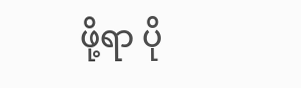ဖို့ရာ ပို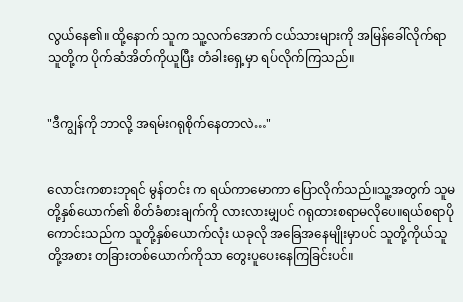လွယ်နေ၏။ ထို့နောက် သူက သူ့လက်အောက် ငယ်သားများကို အမြန်ခေါ်လိုက်ရာ သူတို့က ပိုက်ဆံအိတ်ကိုယူပြီး တံခါးရှေ့မှာ ရပ်လိုက်ကြသည်။


"ဒီကျွန်ကို ဘာလို့ အရမ်းဂရုစိုက်နေတာလဲ…"


လောင်းကစားဘုရင် မွန်တင်း က ရယ်ကာမောကာ ပြောလိုက်သည်။သူ့အတွက် သူမတို့နှစ်ယောက်၏ စိတ်ခံစားချက်ကို လားလားမျှပင် ဂရုထားစရာမလိုပေ။ရယ်စရာပိုကောင်းသည်က သူတို့နှစ်ယောက်လုံး ယခုလို အခြေအနေမျိုးမှာပင် သူတို့ကိုယ်သူတို့အစား တခြားတစ်ယောက်ကိုသာ တွေးပူပေးနေကြခြင်းပင်။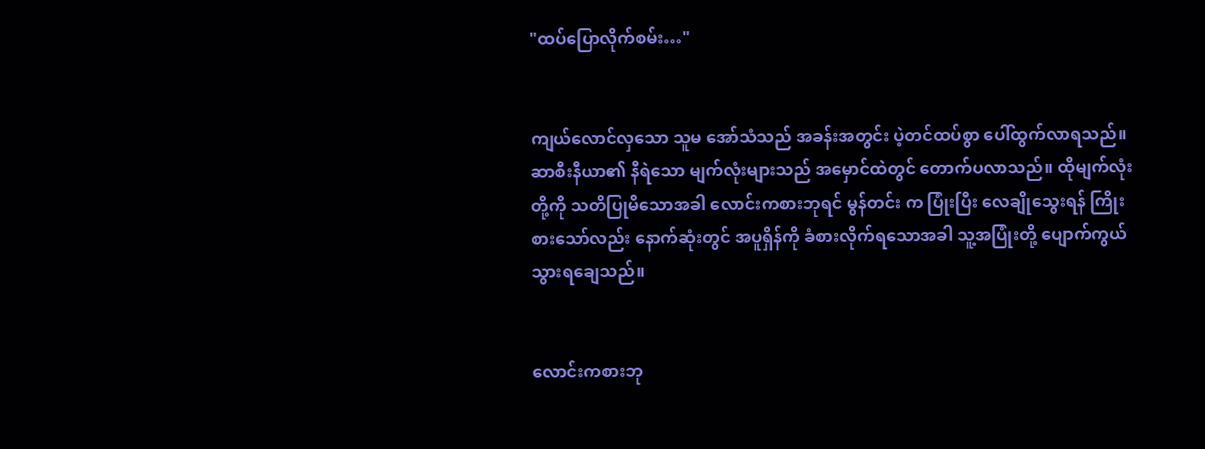"ထပ်ပြောလိုက်စမ်း…"


ကျယ်လောင်လှသော သူမ အော်သံသည် အခန်းအတွင်း ပဲ့တင်ထပ်စွာ ပေါ်ထွက်လာရသည်။ ဆာစီးနီယာ၏ နီရဲသော မျက်လုံးများသည် အမှောင်ထဲတွင် တောက်ပလာသည်။ ထိုမျက်လုံးတို့ကို သတိပြုမိသောအခါ လောင်းကစားဘုရင် မွန်တင်း က ပြုံးပြီး လေချိုသွေးရန် ကြိုးစားသော်လည်း နောက်ဆုံးတွင် အပူရှိန်ကို ခံစားလိုက်ရသောအခါ သူ့အပြုံးတို့ ပျောက်ကွယ်သွားရချေသည်။


လောင်းကစားဘု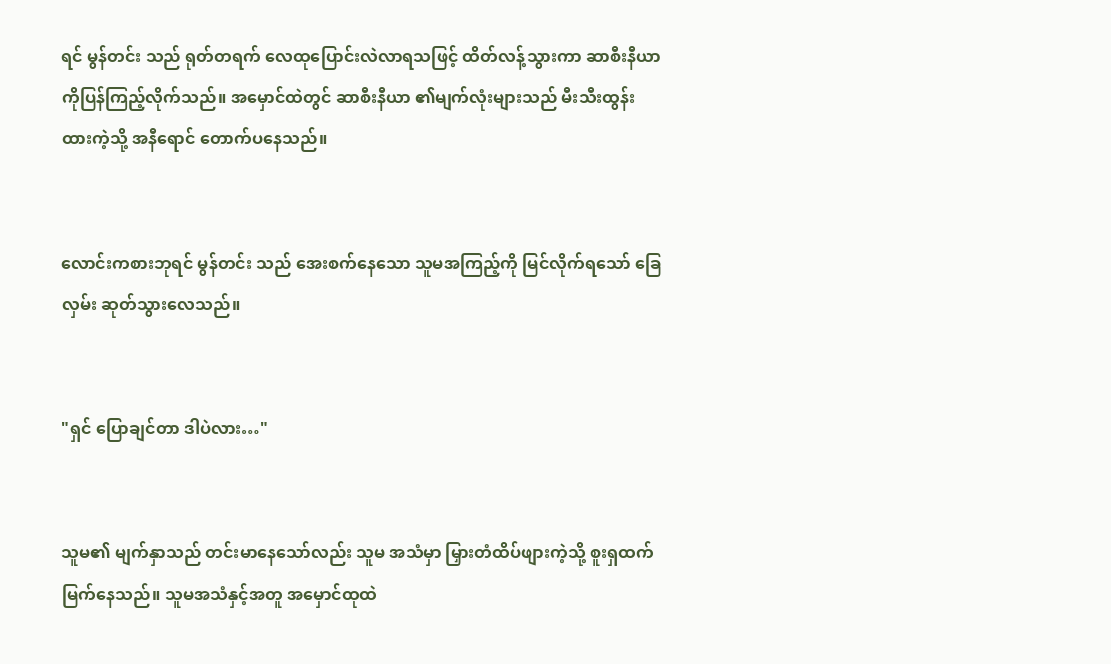ရင် မွန်တင်း သည် ရုတ်တရက် လေထုပြောင်းလဲလာရသဖြင့် ထိတ်လန့်သွားကာ ဆာစီးနီယာ ကိုပြန်ကြည့်လိုက်သည်။ အမှောင်ထဲတွင် ဆာစီးနီယာ ၏မျက်လုံးများသည် မီးသီးထွန်းထားကဲ့သို့ အနီရောင် တောက်ပနေသည်။


လောင်းကစားဘုရင် မွန်တင်း သည် အေးစက်နေသော သူမအကြည့်ကို မြင်လိုက်ရသော် ခြေလှမ်း ဆုတ်သွားလေသည်။


"ရှင် ပြောချင်တာ ဒါပဲလား…"


သူမ၏ မျက်နှာသည် တင်းမာနေသော်လည်း သူမ အသံမှာ မြှားတံထိပ်ဖျားကဲ့သို့ စူးရှထက်မြက်နေသည်။ သူမအသံနှင့်အတူ အမှောင်ထုထဲ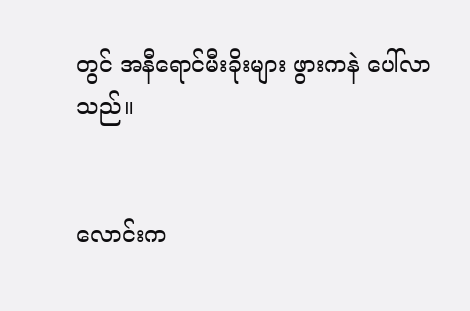တွင် အနီရောင်မီးခိုးများ ဖွားကနဲ ပေါ်လာသည်။


လောင်းက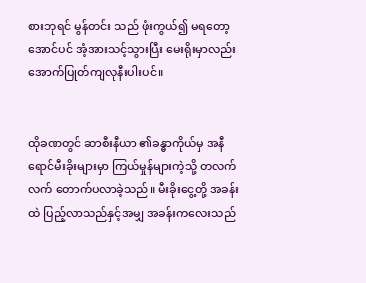စားဘုရင် မွန်တင်း သည် ဖုံးကွယ်၍ မရတော့အောင်ပင် အံ့အားသင့်သွားပြီး မေးရိုးမှာလည်း အောက်ပြုတ်ကျလုနီးပါးပင်။


ထိုခဏတွင် ဆာစီးနီယာ ၏ခန္ဓာကိုယ်မှ အနီရောင်မီးခိုးများမှာ ကြယ်မှုန်များကဲ့သို့ တလက်လက် တောက်ပလာခဲ့သည်။ မီးခိုးငွေ့တို့ အခန်းထဲ ပြည့်လာသည်နှင့်အမျှ အခန်းကလေးသည်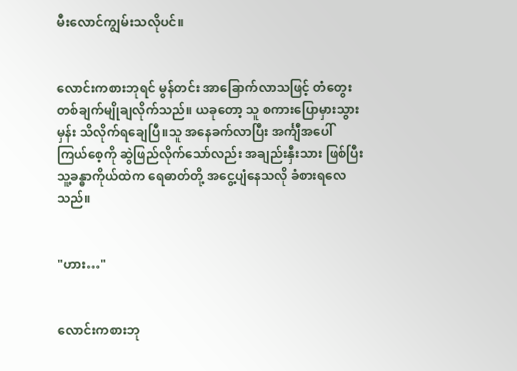မီးလောင်ကျွမ်းသလိုပင်။


လောင်းကစားဘုရင် မွန်တင်း အာခြောက်လာသဖြင့် တံတွေးတစ်ချက်မျိုချလိုက်သည်။ ယခုတော့ သူ စကားပြောမှားသွားမှန်း သိလိုက်ရချေပြီ။သူ အနေခက်လာပြီး အင်္ကျီအပေါ်ကြယ်စေ့ကို ဆွဲဖြည်လိုက်သော်လည်း အချည်းနှီးသား ဖြစ်ပြီး သူ့ခန္ဓာကိုယ်ထဲက ရေဓာတ်တို့ အငွေ့ပျံနေသလို ခံစားရလေသည်။


"ဟား…"


လောင်းကစားဘု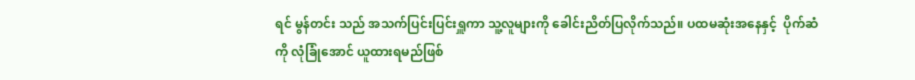ရင် မွန်တင်း သည် အသက်ပြင်းပြင်းရှူကာ သူ့လူများကို ခေါင်းညိတ်ပြလိုက်သည်။ ပထမဆုံးအနေနှင့်  ပိုက်ဆံကို လုံခြုံအောင် ယူထားရမည်ဖြစ်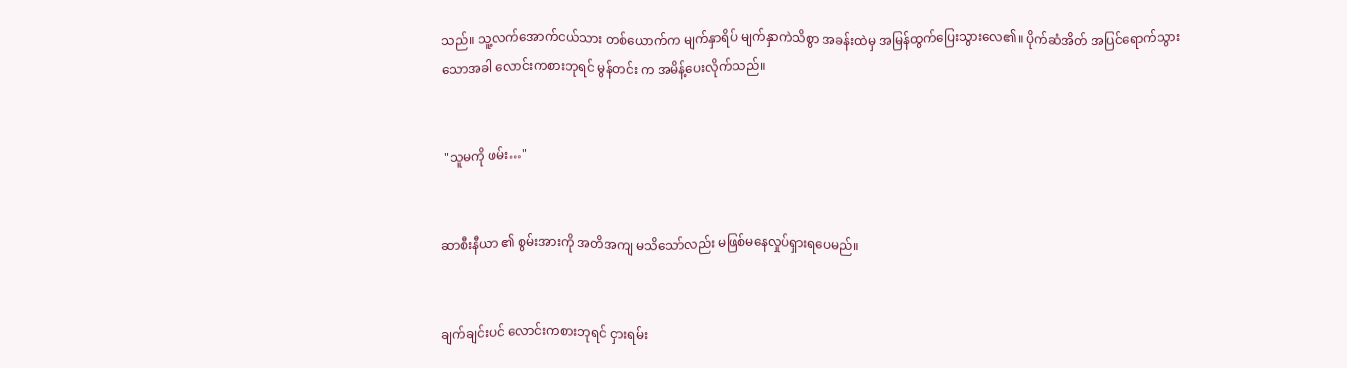သည်။ သူ့လက်အောက်ငယ်သား တစ်ယောက်က မျက်နှာရိပ် မျက်နှာကဲသိစွာ အခန်းထဲမှ အမြန်ထွက်ပြေးသွားလေ၏။ ပိုက်ဆံအိတ် အပြင်ရောက်သွားသောအခါ လောင်းကစားဘုရင် မွန်တင်း က အမိန့်ပေးလိုက်သည်။


 "သူမကို ဖမ်း…"


ဆာစီးနီယာ ၏ စွမ်းအားကို အတိအကျ မသိသော်လည်း မဖြစ်မနေလှုပ်ရှားရပေမည်။


ချက်ချင်းပင် လောင်းကစားဘုရင် ငှားရမ်း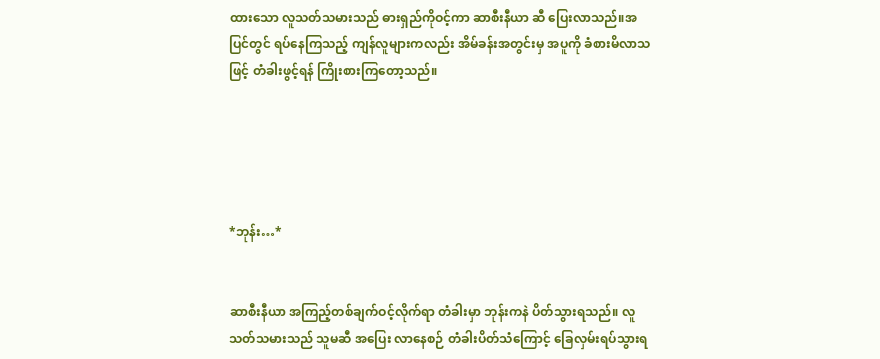ထားသော လူသတ်သမားသည် ဓားရှည်ကိုဝင့်ကာ ဆာစီးနီယာ ဆီ ပြေးလာသည်။အပြင်တွင် ရပ်နေကြသည့် ကျန်လူများကလည်း အိမ်ခန်းအတွင်းမှ အပူကို ခံစားမိလာသဖြင့် တံခါးဖွင့်ရန် ကြိုးစားကြတော့သည်။





*ဘုန်း…*


ဆာစီးနီယာ အကြည့်တစ်ချက်ဝင့်လိုက်ရာ တံခါးမှာ ဘုန်းကနဲ ပိတ်သွားရသည်။ လူသတ်သမားသည် သူမဆီ အပြေး လာနေစဉ် တံခါးပိတ်သံကြောင့် ခြေလှမ်းရပ်သွားရ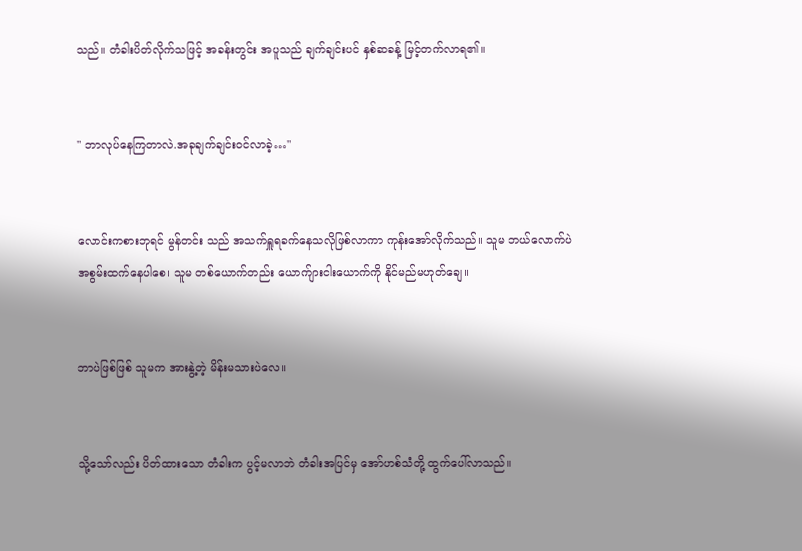သည်။ တံခါးပိတ်လိုက်သဖြင့် အခန်းတွင်း အပူသည် ချက်ချင်းပင် နှစ်ဆခန့် မြင့်တက်လာရ၏။


" ဘာလုပ်နေကြတာလဲ.အခုချက်ချင်းဝင်လာခဲ့…"


လောင်းကစားဘုရင် မွန်တင်း သည် အသက်ရှူရခက်နေသလိုဖြစ်လာကာ ကုန်းအော်လိုက်သည်။ သူမ ဘယ်လောက်ပဲ အစွမ်းထက်နေပါစေ၊ သူမ တစ်ယောက်တည်း ယောက်ျားငါးယောက်ကို နိုင်မည်မဟုတ်ချေ။


ဘာပဲဖြစ်ဖြစ် သူမက အားနွဲ့တဲ့ မိန်းမသားပဲလေ။


သို့သော်လည်း ပိတ်ထားသော တံခါးက ပွင့်မလာဘဲ တံခါးအပြင်မှ အော်ဟစ်သံတို့ ထွက်ပေါ်လာသည်။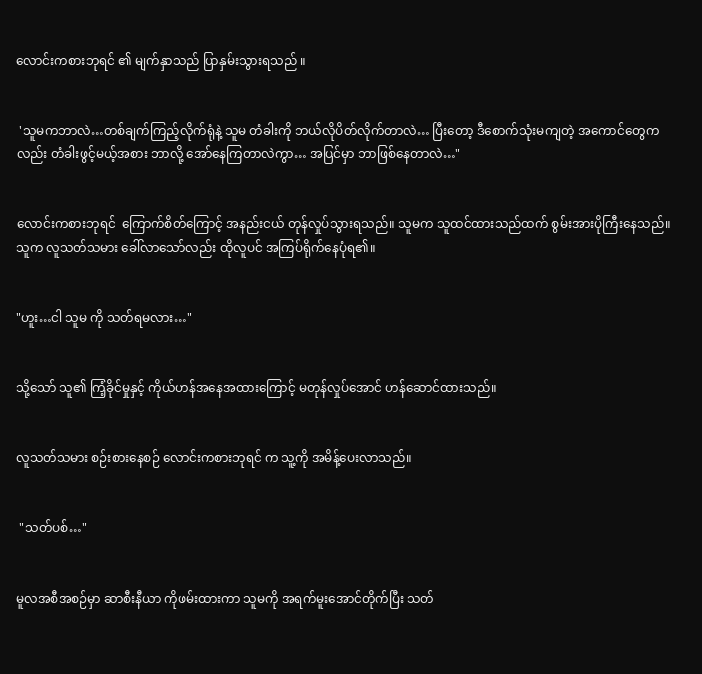လောင်းကစားဘုရင် ၏ မျက်နှာသည် ပြာနှမ်းသွားရသည် ။


 'သူမကဘာလဲ…တစ်ချက်ကြည့်လိုက်ရုံနဲ့ သူမ တံခါးကို ဘယ်လိုပိတ်လိုက်တာလဲ… ပြီးတော့ ဒီစောက်သုံးမကျတဲ့ အကောင်တွေကလည်း တံခါးဖွင့်မယ့်အစား ဘာလို့ အော်နေကြတာလဲကွာ… အပြင်မှာ ဘာဖြစ်နေတာလဲ…"


လောင်းကစားဘုရင်  ကြောက်စိတ်ကြောင့် အနည်းငယ် တုန်လှုပ်သွားရသည်။ သူမက သူထင်ထားသည်ထက် စွမ်းအားပိုကြီးနေသည်။ သူက လူသတ်သမား ခေါ်လာသော်လည်း ထိုလူပင် အကြပ်ရိုက်နေပုံရ၏။


"ဟူး…ငါ သူမ ကို သတ်ရမလား…"


သို့သော် သူ၏ ကြံ့ခိုင်မှု‌နှင့် ကိုယ်ဟန်အနေအထားကြောင့် မတုန်လှုပ်အောင် ဟန်ဆောင်ထားသည်။


လူသတ်သမား စဉ်းစားနေစဉ် လောင်းကစားဘုရင် က သူ့ကို အမိန့်ပေးလာသည်။


 "သတ်ပစ်…"


မူလအစီအစဉ်မှာ ဆာစီးနီယာ ကိုဖမ်းထားကာ သူမကို အရက်မူးအောင်တိုက်ပြီး သတ်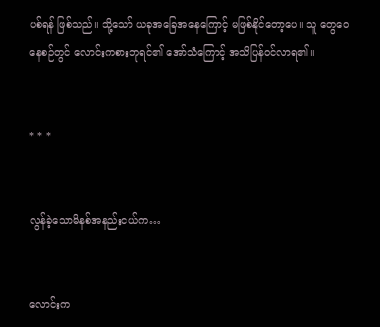ပစ်ရန် ဖြစ်သည်။ သို့သော် ယခုအခြေအနေကြောင့် မဖြစ်နိုင်တော့ပေ။ သူ တွေဝေနေစဉ်တွင် လောင်းကစားဘုရင်၏ အော်သံကြောင့် အသိပြန်ဝင်လာရ၏။


* * *


လွန်ခဲ့သောမိနစ်အနည်းငယ်က…


လောင်းက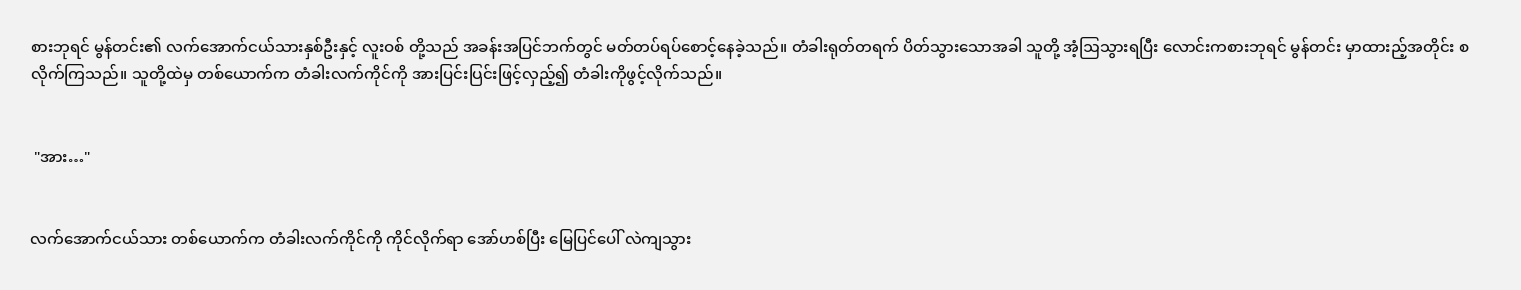စားဘုရင် မွန်တင်း၏ လက်အောက်ငယ်သားနှစ်ဦးနှင့် လူးဝစ် တို့သည် အခန်းအပြင်ဘက်တွင် မတ်တပ်ရပ်စောင့်နေခဲ့သည်။ တံခါးရုတ်တရက် ပိတ်သွားသောအခါ သူတို့ အံ့ဩသွားရပြီး လောင်းကစားဘုရင် မွန်တင်း မှာထားည့်အတိုင်း စလိုက်ကြသည်။ သူတို့ထဲမှ တစ်ယောက်က တံခါးလက်ကိုင်ကို အားပြင်းပြင်းဖြင့်လှည့်၍ တံခါးကိုဖွင့်လိုက်သည်။


 "အား…"


လက်အောက်ငယ်သား တစ်ယောက်က တံခါးလက်ကိုင်ကို ကိုင်လိုက်ရာ အော်ဟစ်ပြီး မြေပြင်ပေါ် လဲကျသွား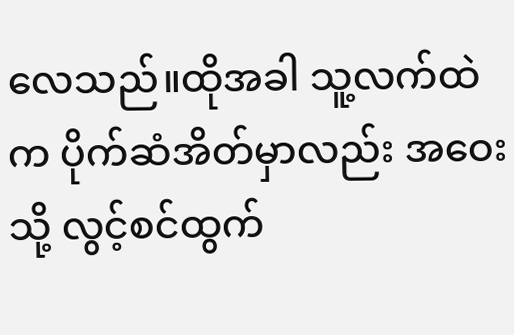လေသည်။ထိုအခါ သူ့လက်ထဲက ပိုက်ဆံအိတ်မှာလည်း အဝေးသို့ လွင့်စင်ထွက်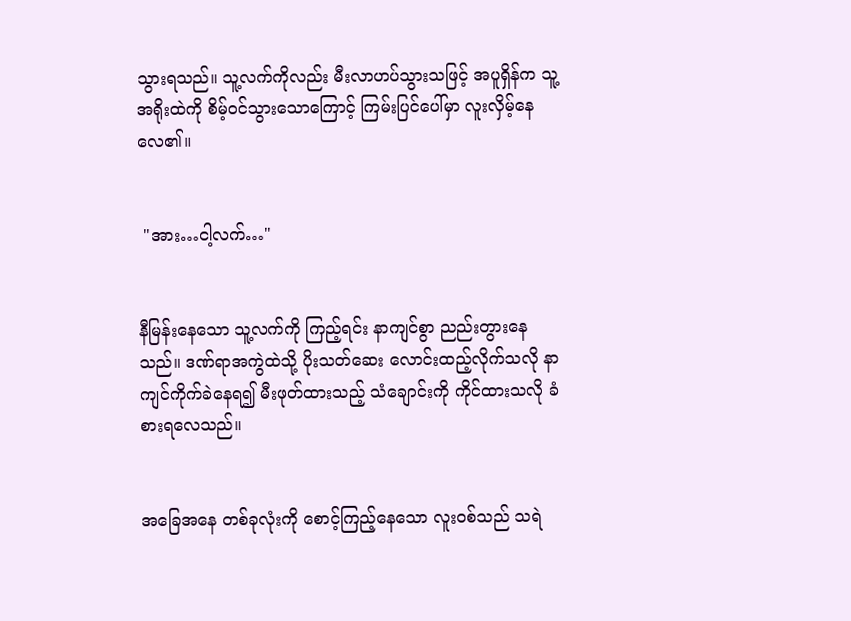သွားရသည်။ သူ့လက်ကိုလည်း မီးလာဟပ်သွားသဖြင့် အပူရှိန်က သူ့အရိုးထဲကို စိမ့်ဝင်သွားသောကြောင့် ကြမ်းပြင်ပေါ်မှာ လူးလှိမ့်နေလေ၏။


 "အား…ငါ့လက်…"


နီမြန်းနေသော သူ့လက်ကို ကြည့်ရင်း နာကျင်စွာ ညည်းတွားနေသည်။ ဒဏ်ရာအကွဲထဲသို့ ပိုးသတ်ဆေး လောင်းထည့်လိုက်သလို နာကျင်ကိုက်ခဲနေရ၍ မီးဖုတ်ထားသည့် သံချောင်းကို ကိုင်ထားသလို ခံစားရလေသည်။


အခြေအနေ တစ်ခုလုံးကို စောင့်ကြည့်နေသော လူးဝစ်သည် သရဲ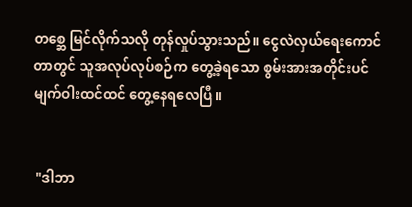တစ္ဆေ မြင်လိုက်သလို တုန်လှုပ်သွားသည်။ ငွေလဲလှယ်ရေးကောင်တာတွင် သူအလုပ်လုပ်စဉ်က တွေ့ခဲ့ရသော စွမ်းအားအတိုင်းပင် မျက်ဝါးထင်ထင် တွေ့နေရလေပြီ။


 "ဒါဘာ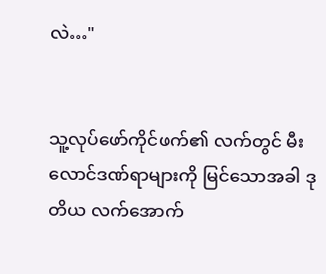လဲ…"


သူ့လုပ်ဖော်ကိုင်ဖက်၏ လက်တွင် မီးလောင်ဒဏ်ရာများကို မြင်သောအခါ ဒုတိယ လက်အောက်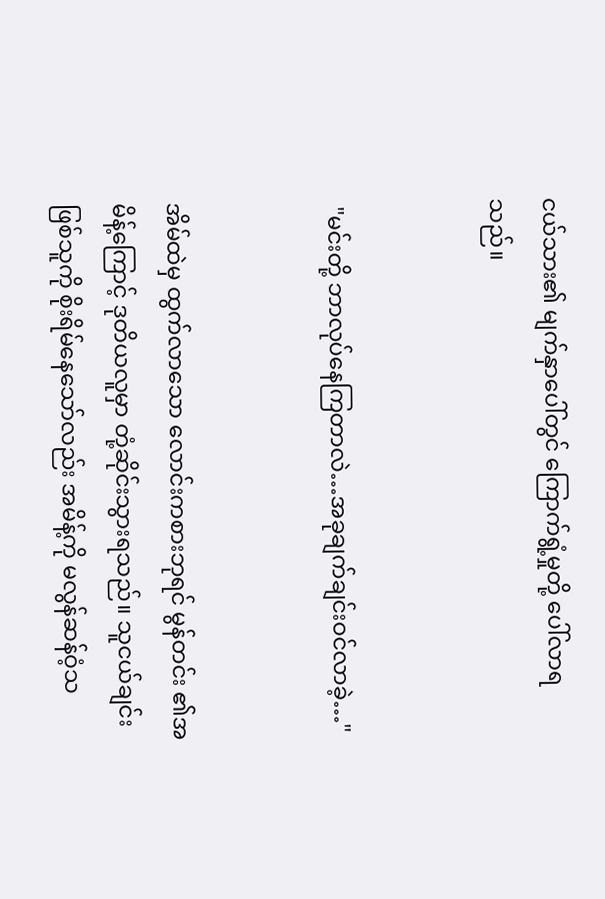ငယ်သား၏ မျက်နှာပေါ်တွင် ကြောက်ရွံ့မှုတို့ ပေါ်လာရသည်။


 "မင်းတို့ ဘာလုပ်နေကြတာလဲ…အခုချက်ချင်းဝင်လာခဲ့…"


အိမ်ထဲမှ ထွက်လာသော လောင်းကစားဘုရင် မွန်တင်း ၏အမိန့်ကြောင့် ဒုတိယလူမှာ တုံ့ဆိုင်းသွားရသည်။ သူငယ်ချင်း ဖြစ်သူကို စိုးရိမ်နေသော်လည်း အမိန့်ကို မလွန်ဆန်ဝံ့သ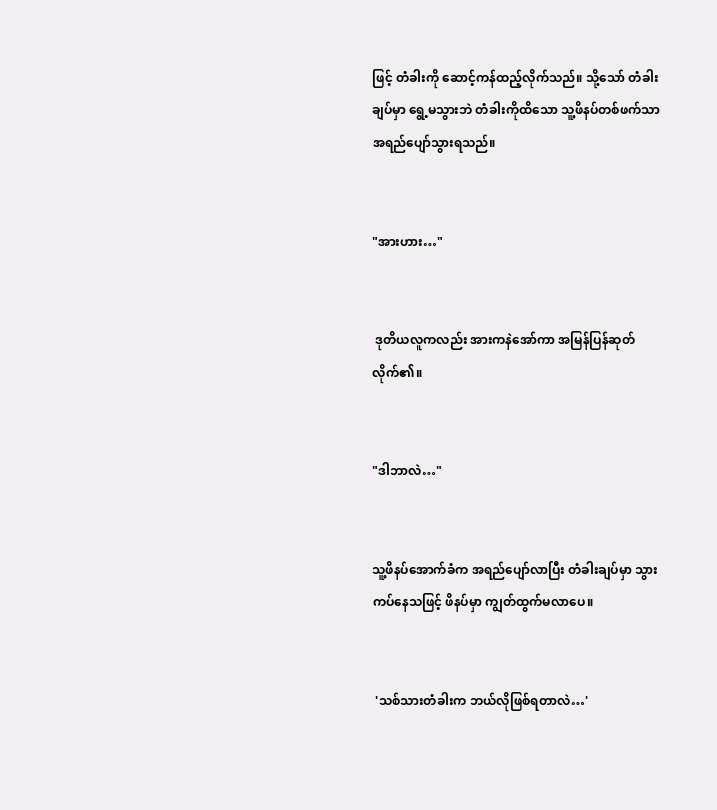ဖြင့် တံခါးကို ဆောင့်ကန်ထည့်လိုက်သည်။ သို့သော် တံခါးချပ်မှာ ရွေ့မသွားဘဲ တံခါးကိုထိသော သူ့ဖိနပ်တစ်ဖက်သာ အရည်ပျော်သွားရသည်။


"အားဟား…"


 ဒုတိယလူကလည်း အားကနဲအော်ကာ အမြန်ပြန်ဆုတ်လိုက်၏။


"ဒါဘာလဲ…"


သူ့ဖိနပ်အောက်ခံက အရည်ပျော်လာပြီး တံခါးချပ်မှာ သွားကပ်နေသဖြင့် ဖိနပ်မှာ ကျွတ်ထွက်မလာပေ။


 'သစ်သားတံခါးက ဘယ်လိုဖြစ်ရတာလဲ…'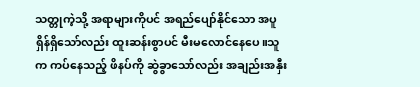သတ္တုကဲ့သို့ အရာများကိုပင် အရည်ပျော်နိုင်သော အပူရှိန်ရှိသော်လည်း ထူးဆန်းစွာပင် မီးမလောင်နေပေ။သူက ကပ်နေသည့် ဖိနပ်ကို ဆွဲခွာသော်လည်း အချည်းအနှီး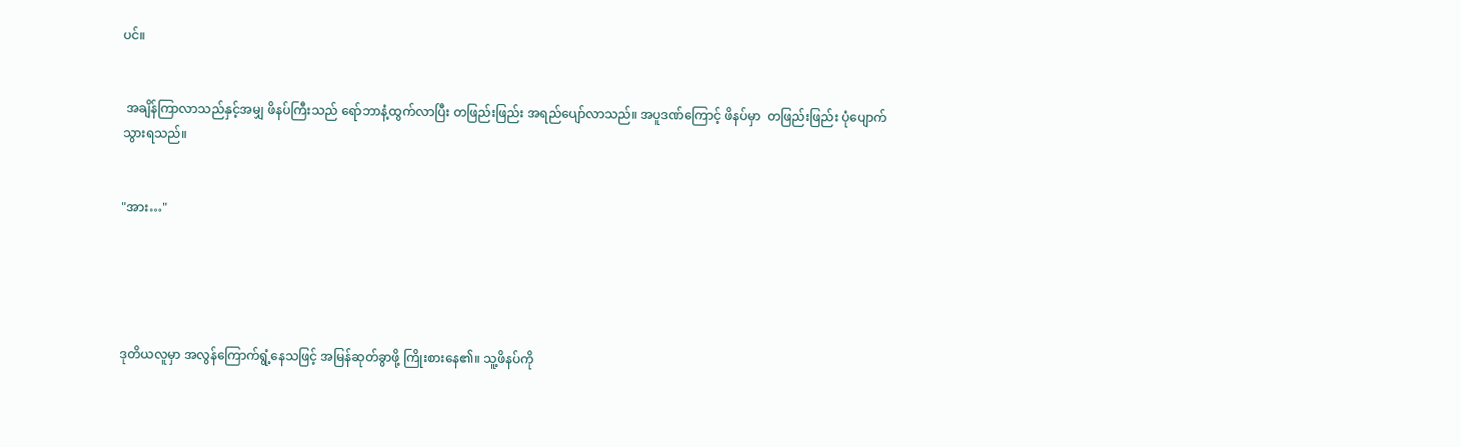ပင်။


 အချိန်ကြာလာသည်နှင့်အမျှ ဖိနပ်ကြီးသည် ရော်ဘာနံ့ထွက်လာပြီး တဖြည်းဖြည်း အရည်ပျော်လာသည်။ အပူဒဏ်ကြောင့် ဖိနပ်မှာ  တဖြည်းဖြည်း ပုံပျောက်သွားရသည်။


"အား…"





ဒုတိယလူမှာ အလွန်ကြောက်ရွံ့နေသဖြင့် အမြန်ဆုတ်ခွာဖို့ ကြိုးစားနေ၏။ သူ့ဖိနပ်ကို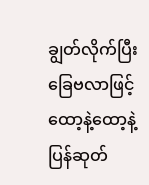ချွတ်လိုက်ပြီး ခြေဗလာဖြင့် ထော့နဲ့ထော့နဲ့ ပြန်ဆုတ်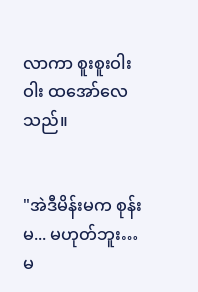လာကာ စူးစူးဝါးဝါး ထအော်လေသည်။


"အဲဒီမိန်းမက စုန်းမ... မဟုတ်ဘူး… မ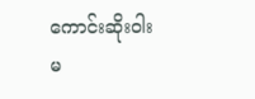ကောင်းဆိုးဝါးမ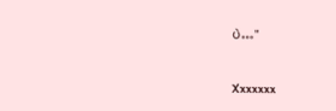ပဲ…"


Xxxxxxx